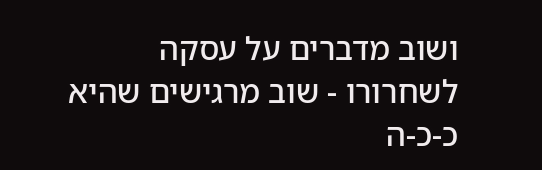ושוב מדברים על עסקה לשחרורו - שוב מרגישים שהיא כ-כ-ה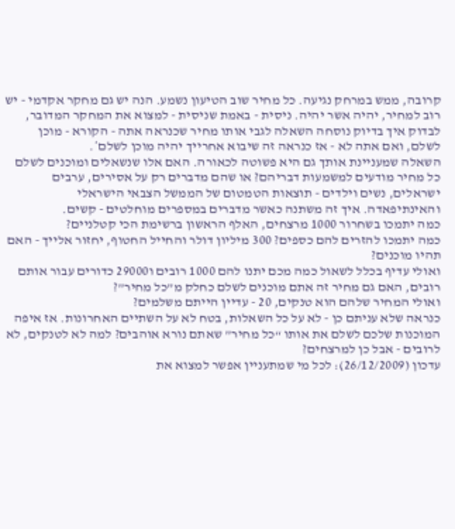קרובה, ממש במרחק נגיעה. כל מחיר שוב הטיעון נשמע. הנה יש גם מחקר אקדמי - יש רוב למחיר, יהיה אשר יהיה. ניסית - באמת שניסית - למצוא את המחקר המדובר, לבדוק איך בדיוק נוסחה השאלה לגבי אותו מחיר שכנראה אתה - הקורא - מוכן לשלם, ואם אתה לא - אז כנראה זה שיבוא אחרייך יהיה מוכן לשלם*.
השאלה שמעניינת אותך גם היא פשוטה לכאורה. האם אלו שנשאלים ומוכנים לשלם כל מחיר מודעים למשמעות דבריהם? או שהם מדברים רק על אסירים, ערבים ישראלים, נשים וילדים - תוצאות הטמטום של הממשל הצבאי הישראלי והאינתיפאדה. איך זה משתנה כאשר מדברים במספרים מוחלטים - קשים.
כמה יתמכו בשחרור 1000 מרצחים, האלף הראשון ברשימת הכי קטלניים?
כמה יתמכו להזרים להם כספים? 300 מיליון דולר והחייל החטוף, יחזור אלייך - האם תהיו מוכנים?
ואולי עדיף בכלל לשאול כמה מכם יתנו להם 1000 רובים ו29000 כדורים עבור אותם רובים, האם גם מחיר זה אתם מוכנים לשלם כחלק מ”כל מחיר”?
ואולי המחיר שלהם הוא טנקים, 20 - עדיין הייתם משלמים?
כנראה שלא עניתם כן - לא על כל השאלות, בטח לא על השתיים האחרונות. אז איפה המוכנות שלכם לשלם את אותו “כל מחיר” שאתם נורא אוהבים? למה לא לטנקים, לא לרובים - אבל כן למרצחים?
עדכון (26/12/2009): לכל מי שמתעניין אפשר למצוא את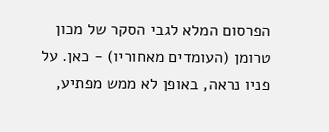הפרסום המלא לגבי הסקר של מכון טרומן (העומדים מאחוריו) - כאן. על פניו נראה, באופן לא ממש מפתיע,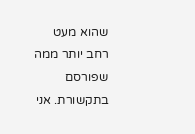שהוא מעט רחב יותר ממה שפורסם בתקשורת. אני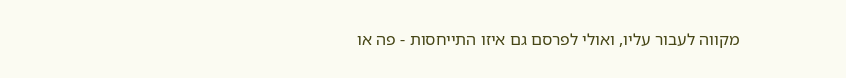מקווה לעבור עליו, ואולי לפרסם גם איזו התייחסות - פה או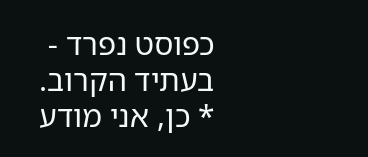כפוסט נפרד - בעתיד הקרוב.
* כן, אני מודע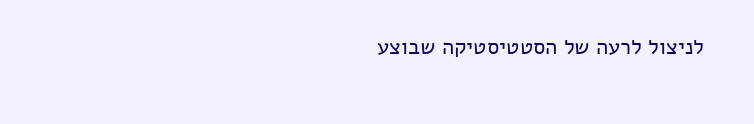לניצול לרעה של הסטטיסטיקה שבוצע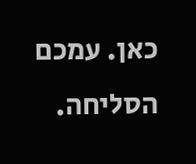כאן. עמכם הסליחה.